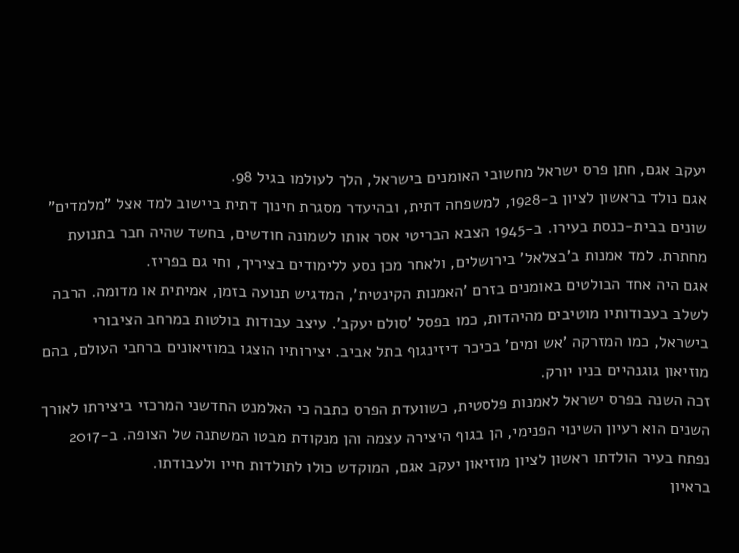יעקב אגם, חתן פרס ישראל מחשובי האומנים בישראל, הלך לעולמו בגיל 98.
אגם נולד בראשון לציון ב-1928, למשפחה דתית, ובהיעדר מסגרת חינוך דתית ביישוב למד אצל "מלמדים" שונים בבית-כנסת בעירו. ב-1945 הצבא הבריטי אסר אותו לשמונה חודשים, בחשד שהיה חבר בתנועת מחתרת. למד אמנות ב'בצלאל' בירושלים, ולאחר מכן נסע ללימודים בציריך, וחי גם בפריז.
אגם היה אחד הבולטים באומנים בזרם 'האמנות הקינטית', המדגיש תנועה בזמן, אמיתית או מדומה. הרבה לשלב בעבודותיו מוטיבים מהיהדות, כמו בפסל 'סולם יעקב'. עיצב עבודות בולטות במרחב הציבורי בישראל, כמו המזרקה 'אש ומים' בכיכר דיזינגוף בתל אביב. יצירותיו הוצגו במוזיאונים ברחבי העולם, בהם מוזיאון גוגנהיים בניו יורק.
זכה השנה בפרס ישראל לאמנות פלסטית, כשוועדת הפרס כתבה כי האלמנט החדשני המרכזי ביצירתו לאורך השנים הוא רעיון השינוי הפנימי, הן בגוף היצירה עצמה והן מנקודת מבטו המשתנה של הצופה. ב-2017 נפתח בעיר הולדתו ראשון לציון מוזיאון יעקב אגם, המוקדש כולו לתולדות חייו ולעבודתו.
בראיון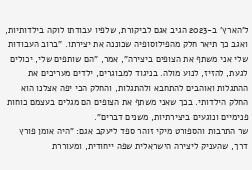ל'הארץ' ב-2023 הגיב אגם לביקורת, שלפיו עבודתו לוקה בילדותיות, ואגב כך תיאר חלק מהפילוסופיה שכוננה את יצירתו. "ברוב העבודות שלי אני משתף את הצופים ביצירה", אמר, "הם שותפים שלי, יכולים לגעת, להזיז, לנוע מולה. בניגוד למבוגרים, ילדים מעריכים את ההתגלות ואוהבים להתחבא ולהתגלות, והחלק הכי יפה אצלנו הוא החלק הילדותי. בכך שאני משתף את הצופים הם מגלים בעצמם כוחות פנימיים ונוגעים ביצירתיות, משנים דברים".
שר התרבות והספורט מיקי זוהר ספד ליעקב אגם: "היה אומן פורץ דרך, שהעניק ליצירה הישראלית שפה ייחודית, ומעוררת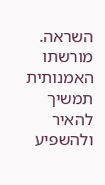השראה. מורשתו האמנותית תמשיך להאיר ולהשפיע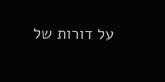על דורות של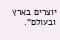יוצרים בארץ ובעולם".